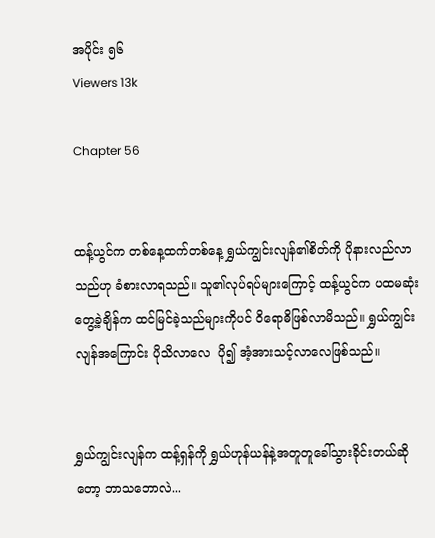အပိုင်း ၅၆
Viewers 13k

Chapter 56


ထန့်ယွင်က တစ်နေ့ထက်တစ်နေ့ ရွှယ်ကျွင်းလျန်၏စိတ်ကို ပိုနားလည်လာသည်ဟု ခံစားလာရသည်။ သူ၏လုပ်ရပ်များကြောင့် ထန့်ယွင်က ပထမဆုံးတွေ့ခဲ့ချိန်က ထင်မြင်ခဲ့သည်များကိုပင် ဝိရောဓိဖြစ်လာမိသည်။ ရွှယ်ကျွင်းလျန်အ‌ကြောင်း ပိုသိလာလေ  ပို၍ အံ့အားသင့်လာလေဖြစ်သည်။


ရွှယ်ကျွင်းလျန်က ထန့်ရှန်ကို ရွှယ်ဟုန်ယန်နဲ့အတူတူခေါ်သွားခိုင်းတယ်ဆိုတော့ ဘာသဘောလဲ...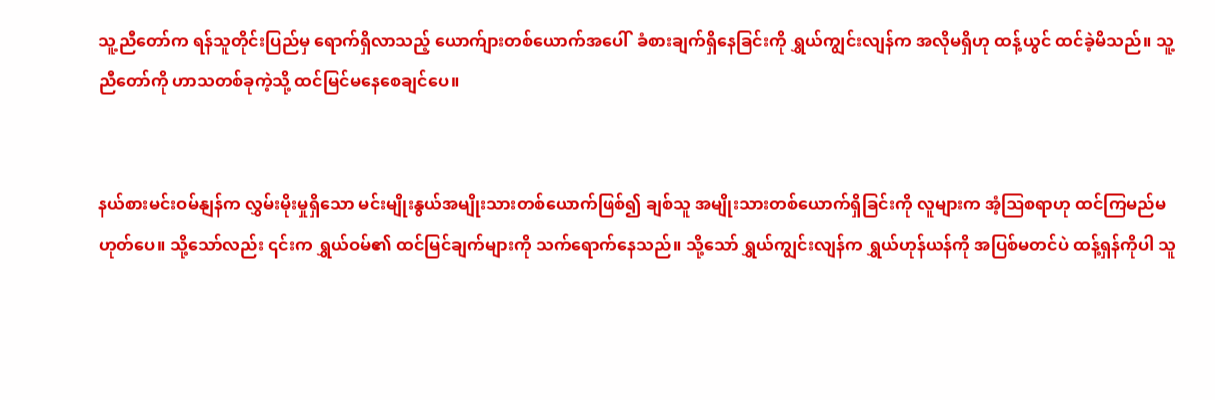သူ့ညီတော်က ရန်သူတိုင်းပြည်မှ ရောက်ရှိလာသည့် ယောက်ျားတစ်ယောက်အပေါ်  ခံစားချက်ရှိနေခြင်းကို ရွှယ်ကျွင်းလျန်က အလိုမရှိဟု ထန့်ယွင် ထင်ခဲ့မိသည်။ သူ့ညီတော်ကို ဟာသတစ်ခုကဲ့သို့ ထင်မြင်မနေစေချင်ပေ။


နယ်စားမင်းဝမ်နျန်က လွှမ်းမိုးမှုရှိသော မင်းမျိုးနွယ်အမျိုးသားတစ်ယောက်ဖြစ်၍ ချစ်သူ အမျိုးသားတစ်ယောက်ရှိခြင်းကို လူများက အံ့ဩစရာဟု ထင်ကြမည်မဟုတ်ပေ။ သို့သော်လည်း ၎င်းက ရွှယ်ဝမ်၏ ထင်မြင်ချက်များကို သက်ရောက်နေသည်။ သို့သော် ရွှယ်ကျွင်းလျန်က ရွှယ်ဟုန်ယန်ကို အပြစ်မတင်ပဲ ထန့်ရှန်ကိုပါ သူ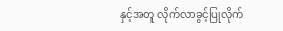နှင့်အတူ လိုက်လာခွင့်ပြုလိုက်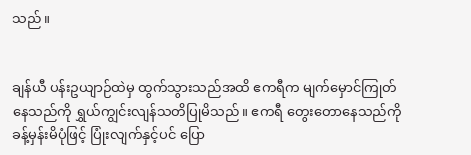သည်။


ချန်ယီ ပန်းဥယျာဉ်ထဲမှ ထွက်သွားသည်အထိ ဧကရီက မျက်မှောင်ကြုတ်နေသည်ကို ရွှယ်ကျွင်းလျန်သတိပြုမိသည်။ ဧကရီ တွေးတောနေသည်ကို ခန့်မှန်းမိပုံဖြင့် ပြုံးလျက်နှင့်ပင် ပြော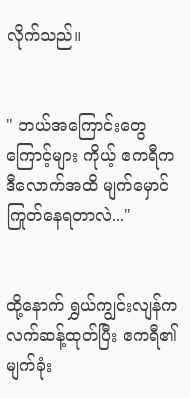လိုက်သည်။


" ဘယ်အကြောင်းတွေကြောင့်များ ကိုယ့် ဧကရီက ဒီလောက်အထိ မျက်မှောင်ကြုတ်နေရတာလဲ..."


ထို့နောက် ရွှယ်ကျွင်းလျန်က လက်ဆန့်ထုတ်ပြီး ဧကရီ၏ မျက်ခုံး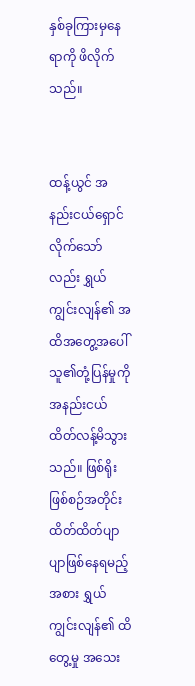နှစ်ခုကြားမှနေရာကို ဖိလိုက်သည်။


ထန့်ယွင် အနည်းငယ်ရှောင်လိုက်သော်လည်း ရွှယ်ကျွင်းလျန်၏ အထိအတွေ့အပေါ် သူ၏တုံ့ပြန်မှုကို အနည်းငယ် ထိတ်လန့်မိသွားသည်။ ဖြစ်ရိုးဖြစ်စဉ်အတိုင်း ထိတ်ထိတ်ပျာပျာဖြစ်နေရမည့်အစား ရွှယ်ကျွင်းလျန်၏ ထိတွေ့မှု အသေး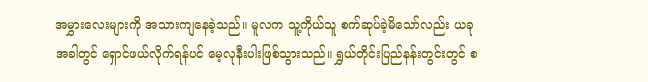အမွှားလေးများကို အသားကျနေခဲ့သည်။ မူလက သူ့ကိုယ်သူ စက်ဆုပ်ခဲ့မိသော်လည်း ယခုအခါတွင် ရှောင်ဖယ်လိုက်ရန်ပင် မေ့လုနီးပါးဖြစ်သွားသည်။ ရွှယ်တိုင်းပြည်နန်းတွင်းတွင် စ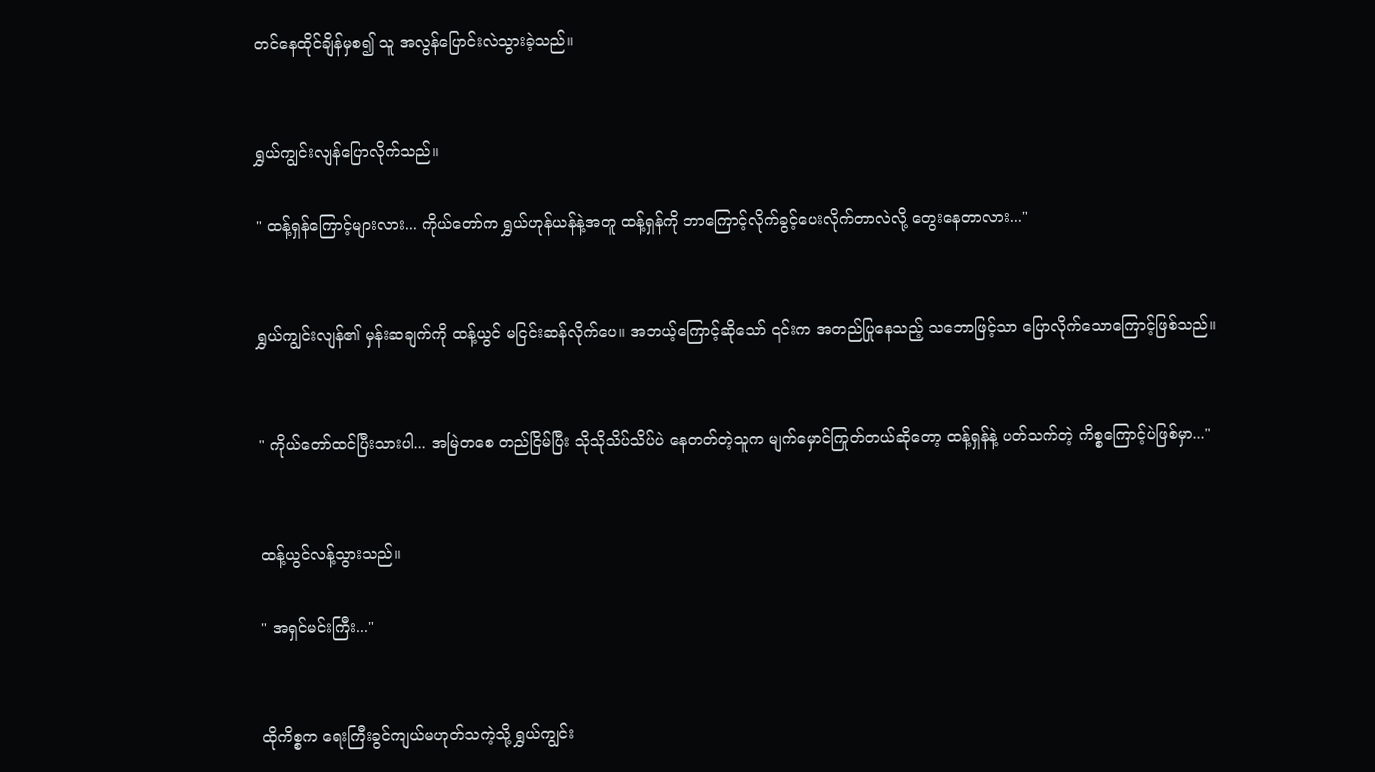တင်နေထိုင်ချိန်မှစ၍ သူ အလွန်ပြောင်းလဲသွားခဲ့သည်။


ရွှယ်ကျွင်းလျန်ပြောလိုက်သည်။

" ထန့်ရှန်ကြောင့်များလား... ကိုယ်တော်က ရွှယ်ဟုန်ယန်နဲ့အတူ ထန့်ရှန်ကို ဘာကြောင့်လိုက်ခွင့်ပေးလိုက်တာလဲလို့ တွေးနေတာလား..."


ရွှယ်ကျွင်းလျန်၏ မှန်းဆချက်ကို ထန့်ယွင် မငြင်းဆန်လိုက်ပေ။ အဘယ့်ကြောင့်ဆိုသော် ၎င်းက အတည်ပြုနေသည့် သဘောဖြင့်သာ ပြောလိုက်သောကြောင့်ဖြစ်သည်။


" ကိုယ်တော်ထင်ပြီးသားပါ... အမြဲတစေ တည်ငြိမ်ပြီး သိုသိုသိပ်သိပ်ပဲ နေတတ်တဲ့သူက မျက်မှောင်ကြုတ်တယ်ဆိုတော့ ထန့်ရှန်နဲ့ ပတ်သက်တဲ့ ကိစ္စကြောင့်ပဲဖြစ်မှာ..."


ထန့်ယွင်လန့်သွားသည်။

" အရှင်မင်းကြီး..."


ထိုကိစ္စက ရေးကြီးခွင်ကျယ်မဟုတ်သကဲ့သို့ ရွှယ်ကျွင်း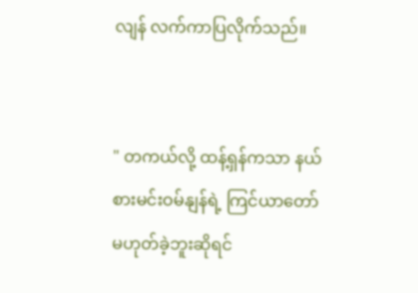လျန် လက်ကာပြလိုက်သည်။


" တကယ်လို့ ထန့်ရှန်ကသာ နယ်စားမင်းဝမ်နျန်ရဲ့ ကြင်ယာတော်မဟုတ်ခဲ့ဘူးဆိုရင်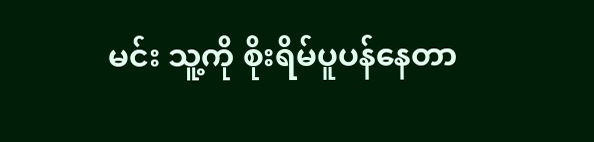မင်း သူ့ကို စိုးရိမ်ပူပန်နေတာ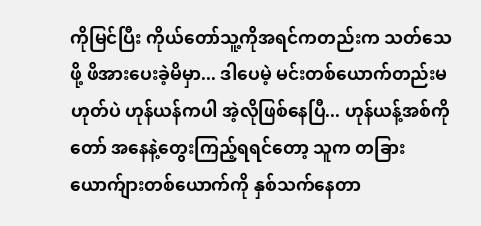ကိုမြင်ပြီး ကိုယ်တော်သူ့ကိုအရင်ကတည်းက သတ်သေဖို့ ဖိအားပေးခဲ့မိမှာ... ဒါပေမဲ့ မင်းတစ်ယောက်တည်းမဟုတ်ပဲ ဟုန်ယန်ကပါ အဲ့လိုဖြစ်နေပြီ... ဟုန်ယန့်အစ်ကိုတော် အနေနဲ့တွေးကြည့်ရရင်တော့ သူက တခြားယောက်ျားတစ်ယောက်ကို နှစ်သက်နေတာ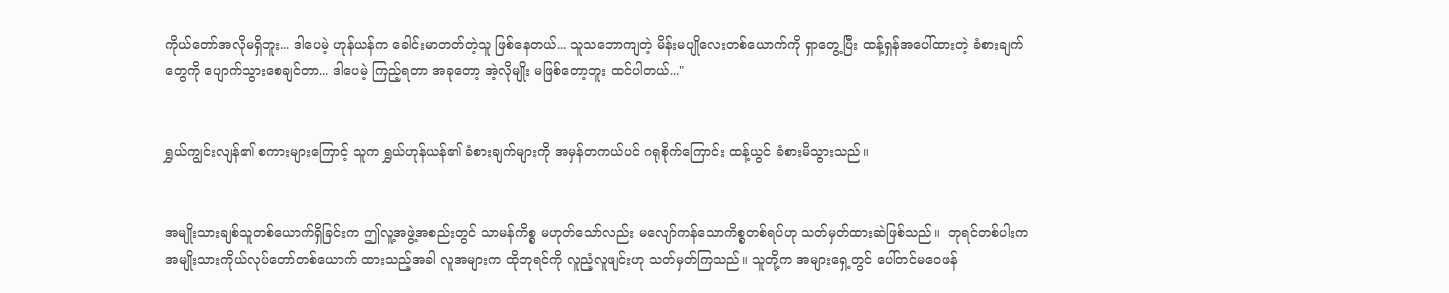ကိုယ်တော်အလိုမရှိဘူး... ဒါပေမဲ့ ဟုန်ယန်က ခေါင်းမာတတ်တဲ့သူ ဖြစ်နေတယ်... သူသဘောကျတဲ့ မိန်းမပျိုလေးတစ်ယောက်ကို ရှာတွေ့ပြီး ထန့်ရှန်အပေါ်ထားတဲ့ ခံစားချက်တွေကို ပျောက်သွားစေချင်တာ... ဒါပေမဲ့ ကြည့်ရတာ အခုတော့ အဲ့လိုမျိုး မဖြစ်တော့ဘူး ထင်ပါတယ်..."


ရွှယ်ကျွင်းလျန်၏ စကားများကြောင့် သူက ရွှယ်ဟုန်ယန်၏ ခံစားချက်များကို အမှန်တကယ်ပင် ဂရုစိုက်ကြောင်း ထန့်ယွင် ခံစားမိသွားသည်။


အမျိုးသားချစ်သူတစ်ယောက်ရှိခြင်းက ဤလူ့အဖွဲ့အစည်းတွင် သာမန်ကိစ္စ မဟုတ်သော်လည်း မလျော်ကန်သောကိစ္စတစ်ရပ်ဟု သတ်မှတ်ထားဆဲဖြစ်သည်။  ဘုရင်တစ်ပါးက အမျိုးသားကိုယ်လုပ်တော်တစ်ယောက် ထားသည့်အခါ လူအများက ထိုဘုရင်ကို လူညံ့လူဖျင်းဟု သတ်မှတ်ကြသည်။ သူတို့က အများရှေ့တွင် ပေါ်တင်မဝေဖန်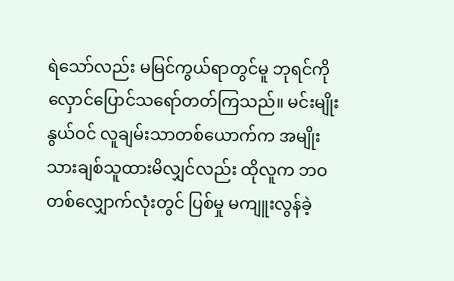ရဲသော်လည်း မမြင်ကွယ်ရာတွင်မူ ဘုရင်ကို လှောင်ပြောင်သရော်တတ်ကြသည်။ မင်းမျိုးနွယ်ဝင် လူချမ်းသာတစ်ယောက်က အမျိုးသားချစ်သူထားမိလျှင်လည်း ထိုလူက ဘဝတစ်လျှောက်လုံးတွင် ပြစ်မှု မကျူးလွန်ခဲ့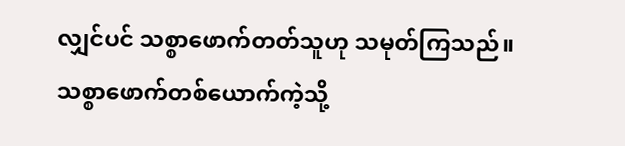လျှင်ပင် သစ္စာဖောက်တတ်သူဟု သမုတ်ကြသည်။ သစ္စာဖောက်တစ်ယောက်ကဲ့သို့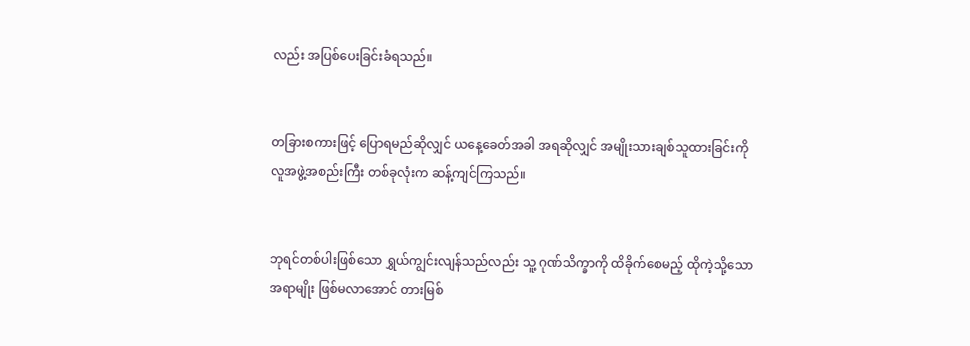လည်း အပြစ်ပေးခြင်းခံရသည်။


တခြားစကားဖြင့် ပြောရမည်ဆိုလျှင် ယနေ့ခေတ်အခါ အရဆိုလျှင် အမျိုးသားချစ်သူထားခြင်းကို လူအဖွဲ့အစည်းကြီး တစ်ခုလုံးက ဆန့်ကျင်ကြသည်။


ဘုရင်တစ်ပါးဖြစ်သော ရွှယ်ကျွင်းလျန်သည်လည်း သူ့ ဂုဏ်သိက္ခာကို ထိခိုက်စေမည့် ထိုကဲ့သို့သောအရာမျိုး ဖြစ်မလာအောင် တားမြစ်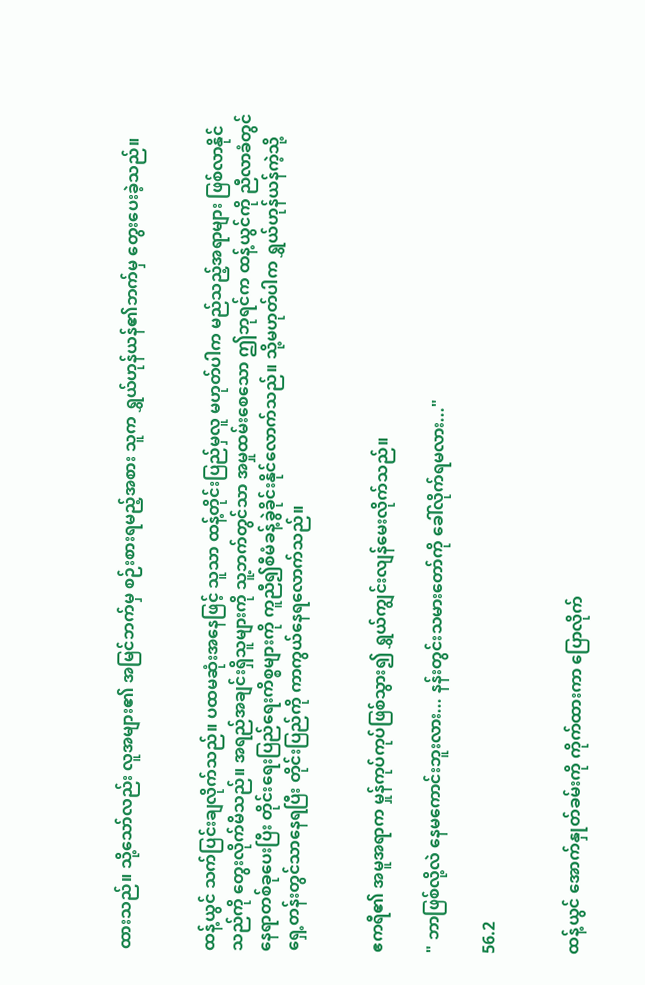ထားသည်။ သို့သော်လည်း လူအများ၏ အမြင်ဘက်မှ စဉ်းစားရမည့်အစား သူက ရွှယ်ဟုန်ယန်၏ဘက်မှ တွေးပေးခဲ့သည်။


ထန့်ယွင် သက်ပြင်းချလိုက်သည်။ ပထမဆုံးအနေဖြင့် သူသာ ထန့်တိုင်းပြည်မှလူ မဟုတ်ပါက မည်သည့်အရာများ ဖြစ်လာနိုင်သည်ကို တွေးလိုက်မိသည်။ အရည်အချင်းရှိသူများကို သူ့ဘက်တွင်သာ အမှုထမ်းစေသော ဤဘုရင်က ထန့်ယွင်ကို ညီလာခံတွင် နေရာတစ်ခုပေးပြီး တိုင်းရေးပြည်ရေးကိစ္စများကို ကူညီ၍စီမံခန့်ခွဲခိုင်းနိုင်လောက်သည်။ သို့မဟုတ်ပါက ရွှယ်ဟုန်ယန်ကဲ့သို့ရှေ့တန်းတွင်သာနေရပြီး တိုင်းပြည်ကို ကာကွယ်နေရလောက်သည်။


ဧကရီ၏ အမူအရာက မှုန်ကုပ်ကုပ်ဖြစ်သွား၍ ရွှယ်ကျွင်းလျန်မေးလိုက်သည်။

" ဘာဖြစ်လို့လဲ နေမကောင်းဘူးလား... နန်းတွင်းသမားတော်ကို ခေါ်လိုက်ရမလား..."

56.2


ထန့်ယွင် အောက်နှုတ်ခမ်းကို ကိုက်ထားကာ ပြောလိုက်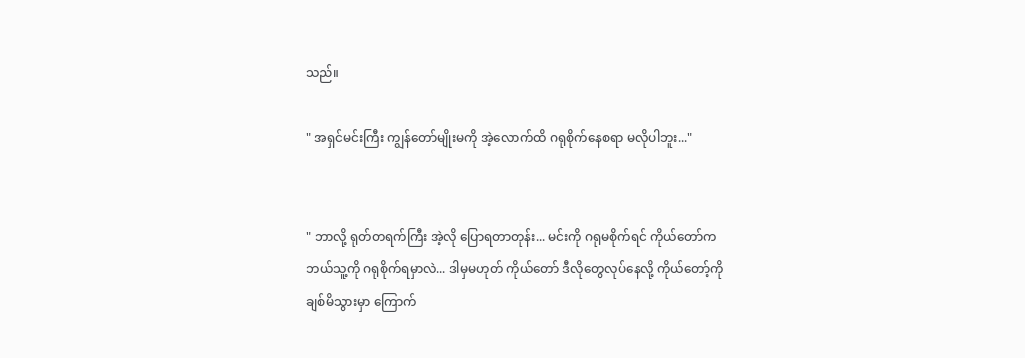သည်။

" အရှင်မင်းကြီး ကျွန်တော်မျိုးမကို အဲ့လောက်ထိ ဂရုစိုက်နေစရာ မလိုပါဘူး..."


" ဘာလို့ ရုတ်တရက်ကြီး အဲ့လို ပြောရတာတုန်း... မင်းကို ဂရုမစိုက်ရင် ကိုယ်တော်က ဘယ်သူ့ကို ဂရုစိုက်ရမှာလဲ... ဒါမှမဟုတ် ကိုယ်တော် ဒီလိုတွေလုပ်နေလို့ ကိုယ်တော့်ကို ချစ်မိသွားမှာ ကြောက်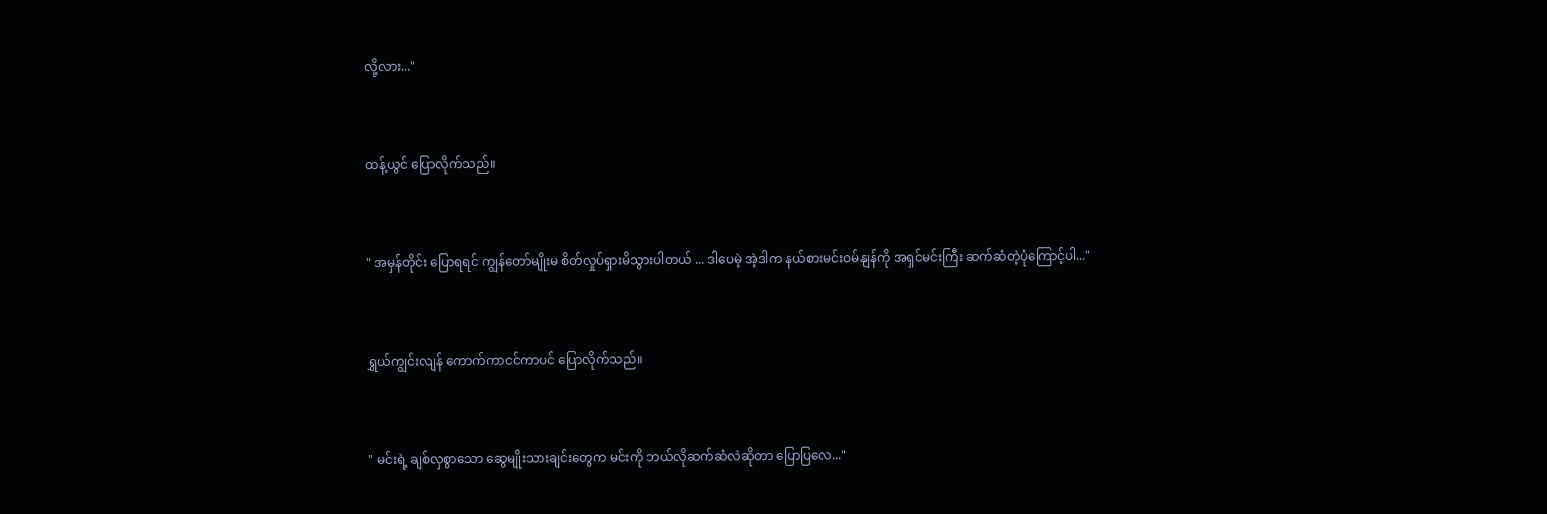လို့လား..."


ထန့်ယွင် ပြောလိုက်သည်။


" အမှန်တိုင်း ပြောရရင် ကျွန်တော်မျိုးမ စိတ်လှုပ်ရှားမိသွားပါတယ် ... ဒါပေမဲ့ အဲ့ဒါက နယ်စားမင်းဝမ်နျန်ကို အရှင်မင်းကြီး ဆက်ဆံတဲ့ပုံကြောင့်ပါ..."


ရွှယ်ကျွင်းလျန် ကောက်ကာငင်ကာပင် ပြောလိုက်သည်။


" မင်းရဲ့ ချစ်လှစွာသော ဆွေမျိုးသားချင်းတွေက မင်းကို ဘယ်လိုဆက်ဆံလဲဆိုတာ ပြောပြလေ..."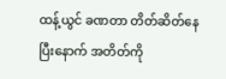ထန့်ယွင် ခဏတာ တိတ်ဆိတ်နေပြီးနောက် အတိတ်ကို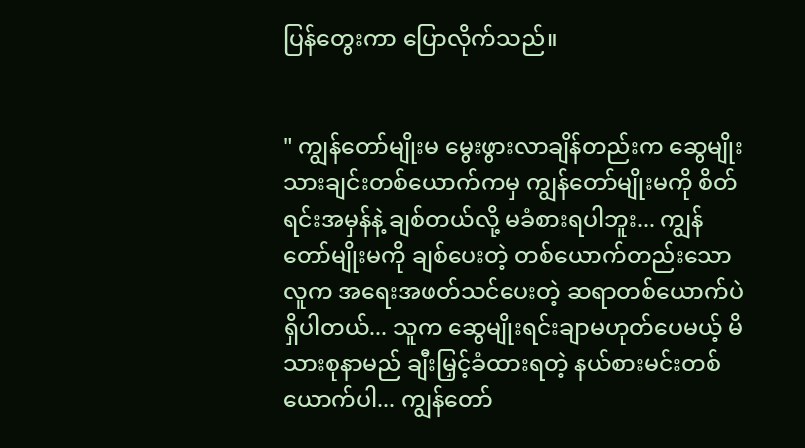ပြန်တွေးကာ ပြောလိုက်သည်။


" ကျွန်တော်မျိုးမ မွေးဖွားလာချိန်တည်းက ဆွေမျိုးသားချင်းတစ်ယောက်ကမှ ကျွန်တော်မျိုးမကို စိတ်ရင်းအမှန်နဲ့ ချစ်တယ်လို့ မခံစားရပါဘူး... ကျွန်တော်မျိုးမကို ချစ်ပေးတဲ့ တစ်ယောက်တည်းသောလူက အရေးအဖတ်သင်ပေးတဲ့ ဆရာတစ်ယောက်ပဲရှိပါတယ်... သူက ဆွေမျိုးရင်းချာမဟုတ်ပေမယ့် မိသားစုနာမည် ချီးမြှင့်ခံထားရတဲ့ နယ်စားမင်းတစ်ယောက်ပါ... ကျွန်တော်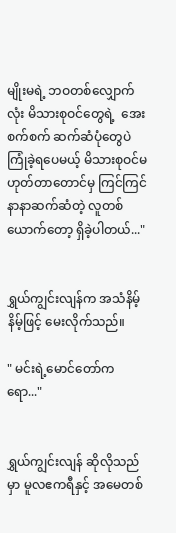မျိုးမရဲ့ ဘဝတစ်လျှောက်လုံး မိသားစုဝင်တွေရဲ့  အေးစက်စက် ဆက်ဆံပုံတွေပဲ ကြုံခဲ့ရပေမယ့် မိသားစုဝင်မဟုတ်တာတောင်မှ ကြင်ကြင်နာနာဆက်ဆံတဲ့ လူတစ်ယောက်တော့ ရှိခဲ့ပါတယ်..."


ရွှယ်ကျွင်းလျန်က အသံနိမ့်နိမ့်ဖြင့် မေးလိုက်သည်။

" မင်းရဲ့မောင်တော်ကရော..."


ရွှယ်ကျွင်းလျန် ဆိုလိုသည်မှာ မူလဧကရီနှင့် အမေတစ်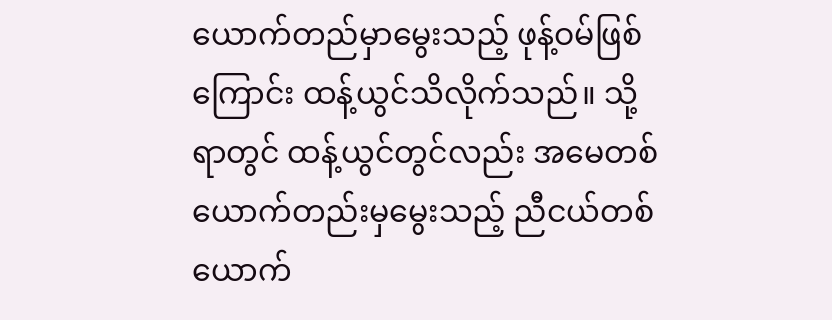ယောက်တည်မှာမွေးသည့် ဖုန့်ဝမ်ဖြစ်ကြောင်း ထန့်ယွင်သိလိုက်သည်။ သို့ရာတွင် ထန့်ယွင်တွင်လည်း အမေတစ်ယောက်တည်းမှမွေးသည့် ညီငယ်တစ်ယောက်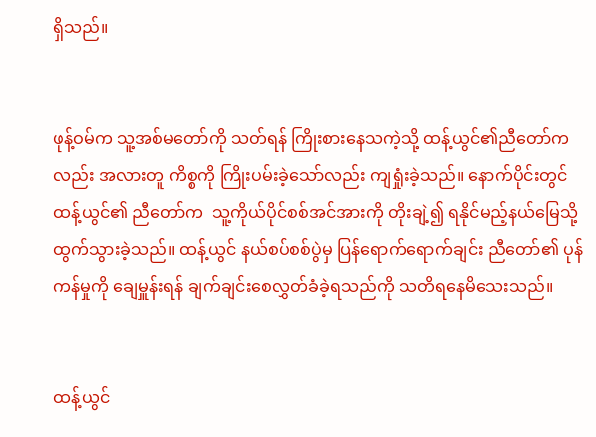ရှိသည်။


ဖုန့်ဝမ်က သူ့အစ်မတော်ကို သတ်ရန် ကြိုးစားနေသကဲ့သို့ ထန့်ယွင်၏ညီတော်ကလည်း အလားတူ ကိစ္စကို ကြိုးပမ်းခဲ့သော်လည်း ကျရှုံးခဲ့သည်။ နောက်ပိုင်းတွင် ထန့်ယွင်၏ ညီတော်က  သူ့ကိုယ်ပိုင်စစ်အင်အားကို တိုးချဲ့၍ ရနိုင်မည့်နယ်မြေသို့ ထွက်သွားခဲ့သည်။ ထန့်ယွင် နယ်စပ်စစ်ပွဲမှ ပြန်ရောက်ရောက်ချင်း ညီတော်၏ ပုန်ကန်မှုကို ချေမှူန်းရန် ချက်ချင်းစေလွှတ်ခံခဲ့ရသည်ကို သတိရနေမိသေးသည်။


ထန့်ယွင်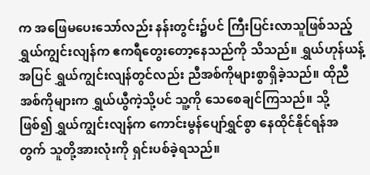က အဖြေမပေးသော်လည်း နန်းတွင်း၌ပင် ကြီးပြင်းလာသူဖြစ်သည့် ရွှယ်ကျွင်းလျန်က ဧကရီတွေးတော့နေသည်ကို သိသည်။ ရွှယ်ဟုန်ယန့်အပြင် ရွှယ်ကျွင်းလျန်တွင်လည်း ညီအစ်ကိုများစွာရှိခဲ့သည်။ ထိုညီအစ်ကိုများက ရွှယ်ယွီကဲ့သို့ပင် သူ့ကို သေစေချင်ကြသည်။ သို့ဖြစ်၍ ‌ရွှယ်ကျွင်းလျန်က ကောင်းမွန်ပျော်ရွှင်စွာ နေထိုင်နိုင်ရန်အတွက် သူတို့အားလုံးကို ရှင်းပစ်ခဲ့ရသည်။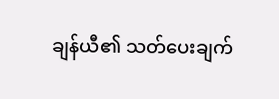ချန်ယီ၏ သတ်ပေးချက်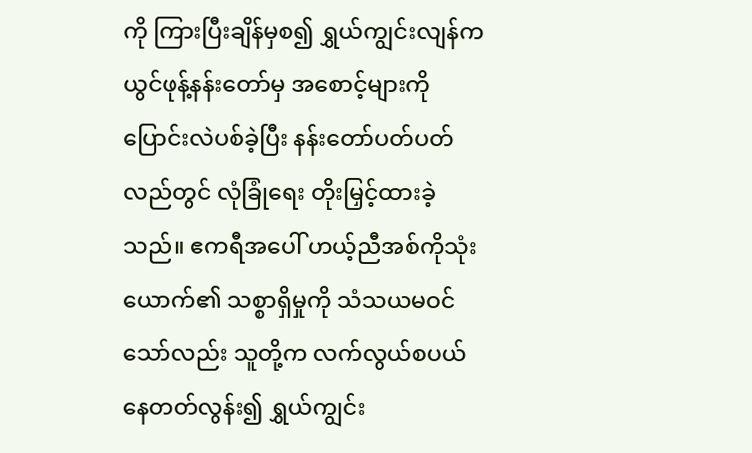ကို ကြားပြီးချိန်မှစ၍ ရွှယ်ကျွင်းလျန်က ယွင်ဖုန့်နန်းတော်မှ အစောင့်များကို ပြောင်းလဲပစ်ခဲ့ပြီး နန်းတော်ပတ်ပတ်လည်တွင် လုံခြုံရေး တိုးမြှင့်ထားခဲ့သည်။ ဧကရီအပေါ် ဟယ့်ညီအစ်ကိုသုံးယောက်၏ သစ္စာရှိမှုကို သံသယမဝင်သော်လည်း သူတို့က လက်လွယ်စပယ်နေတတ်လွန်း၍ ရွှယ်ကျွင်း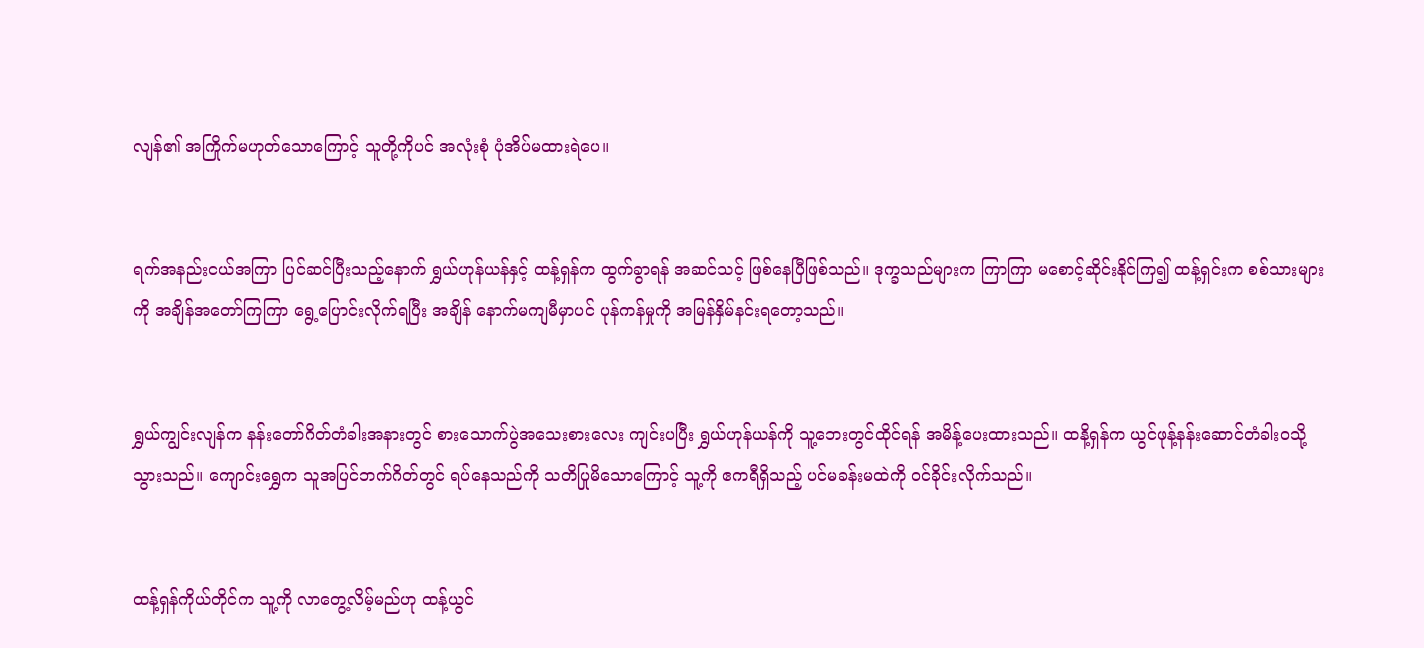လျန်၏ အကြိုက်မဟုတ်သောကြောင့် သူတို့ကိုပင် အလုံးစုံ ပုံအိပ်မထားရဲပေ။


ရက်အနည်းငယ်အကြာ ပြင်ဆင်ပြီးသည့်နောက် ရွှယ်ဟုန်ယန်နှင့် ထန့်ရှန်က ထွက်ခွာရန် အဆင်သင့် ဖြစ်နေပြီဖြစ်သည်။ ဒုက္ခသည်များက ကြာကြာ မစောင့်ဆိုင်းနိုင်ကြ၍ ထန့်ရှင်းက စစ်သားများကို အချိန်အတော်ကြကြာ ရွေ့ပြောင်းလိုက်ရပြီး အချိန် နောက်မကျမီမှာပင် ပုန်ကန်မှုကို အမြန်နှိမ်နင်းရတော့သည်။


ရွှယ်ကျွင်းလျန်က နန်းတော်ဂိတ်တံခါးအနားတွင် စားသောက်ပွဲအသေးစားလေး ကျင်းပပြီး ရွှယ်ဟုန်ယန်ကို သူ့ဘေးတွင်ထိုင်ရန် အမိန့်ပေးထားသည်။ ထနိ့ရှန်က ယွင်ဖုန့်‌နန်းဆောင်တံခါးဝသို့ သွားသည်။ ကျောင်းရွှေက သူအပြင်ဘက်ဂိတ်တွင် ရပ်နေသည်ကို သတိပြုမိသောကြောင့် သူ့ကို ဧကရီရှိသည့် ပင်မခန်းမထဲကို ဝင်ခိုင်းလိုက်သည်။


ထန့်ရှန်ကိုယ်တိုင်က သူ့ကို လာတွေ့လိမ့်မည်ဟု ထန့်ယွင်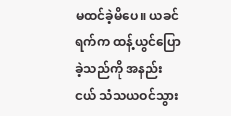မထင်ခဲ့မိပေ။ ယခင်ရက်က ထန့်ယွင်ပြောခဲ့သည်ကို အနည်းငယ် သံသယဝင်သွား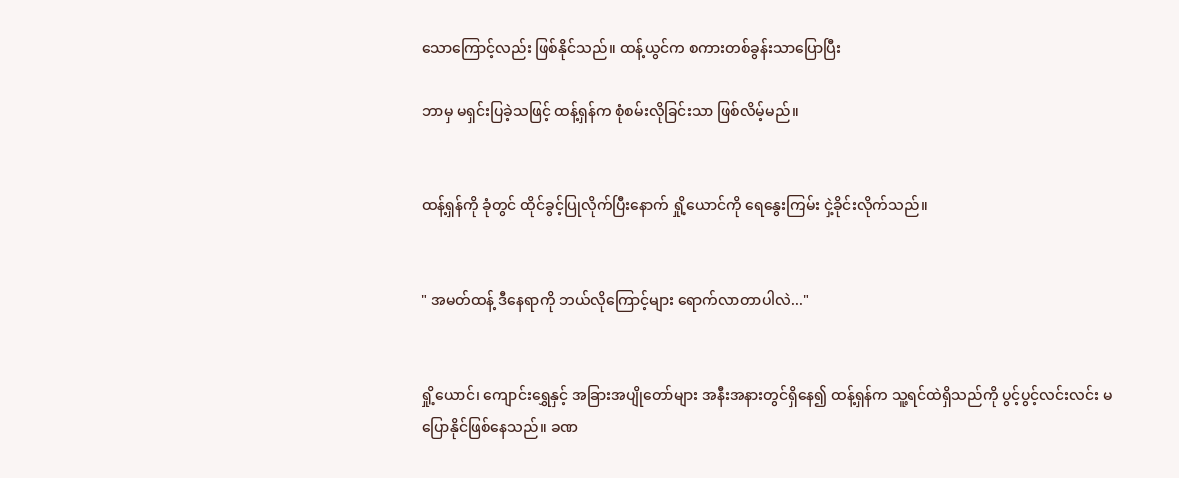သောကြောင့်လည်း ဖြစ်နိုင်သည်။ ထန့်ယွင်က စကားတစ်ခွန်းသာပြောပြီး

ဘာမှ မရှင်းပြခဲ့သဖြင့် ထန့်ရှန်က စုံစမ်းလိုခြင်းသာ ဖြစ်လိမ့်မည်။


ထန့်ရှန်ကို ခုံတွင် ထိုင်ခွင့်ပြုလိုက်ပြီးနောက် ရှို့ယောင်ကို ရေနွေးကြမ်း ငှဲ့ခိုင်းလိုက်သည်။


" အမတ်ထန့် ဒီနေရာကို ဘယ်လိုကြောင့်များ ရောက်လာတာပါလဲ..."


ရှို့ယောင်၊ ကျောင်းရွှေနှင့် အခြားအပျိုတော်များ အနီးအနားတွင်ရှိနေ၍ ထန့်ရှန်က သူ့ရင်ထဲရှိသည်ကို ပွင့်ပွင့်လင်းလင်း မပြောနိုင်ဖြစ်နေသည်။ ခဏ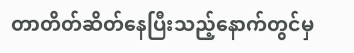တာတိတ်ဆိတ်နေပြီးသည့်နောက်တွင်မှ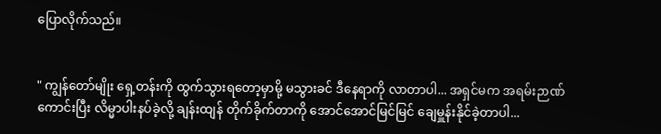ပြောလိုက်သည်။


" ကျွန်တော်မျိုး ရှေ့တန်းကို ထွက်သွားရတော့မှာမို့ မသွားခင် ဒီနေရာကို လာတာပါ... အရှင်မက အရမ်းဉာဏ်ကောင်းပြီး လိမ္မာပါးနပ်ခဲ့လို့ ချန်းထျန် တိုက်ခိုက်တာကို အောင်အောင်မြင်မြင် ချေမှူန်းနိုင်ခဲ့တာပါ...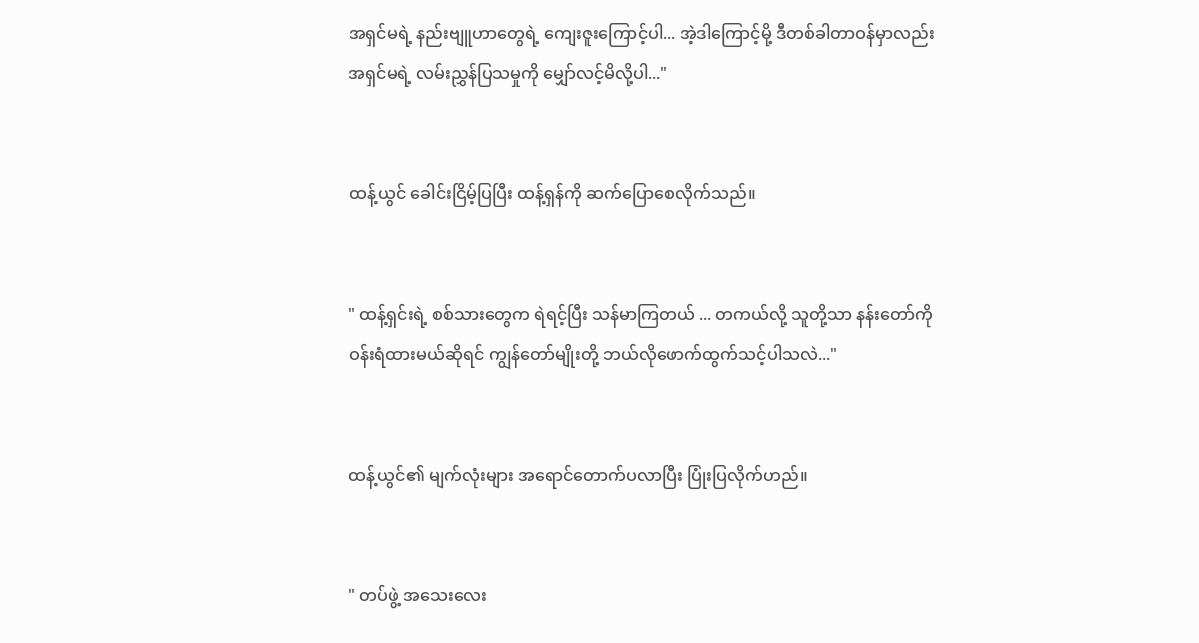အရှင်မရဲ့ နည်းဗျူဟာတွေရဲ့ ကျေးဇူးကြောင့်ပါ... အဲ့ဒါကြောင့်မို့ ဒီတစ်ခါတာဝန်မှာလည်း အရှင်မရဲ့ လမ်းညွှန်ပြသမှုကို မျှော်လင့်မိလို့ပါ..."


ထန့်ယွင် ခေါင်းငြိမ့်ပြပြီး ထန့်ရှန်ကို ဆက်ပြောစေလိုက်သည်။


" ထန့်ရှင်းရဲ့ စစ်သားတွေက ရဲရင့်ပြီး သန်မာကြတယ် ... တကယ်လို့ သူတို့သာ နန်းတော်ကို ဝန်းရံထားမယ်ဆိုရင် ကျွန်တော်မျိုးတို့ ဘယ်လိုဖောက်ထွက်သင့်ပါသလဲ..."


ထန့်ယွင်၏ မျက်လုံးများ အရောင်တောက်ပလာပြီး ပြုံးပြလိုက်ဟည်။


" တပ်ဖွဲ့ အသေးလေး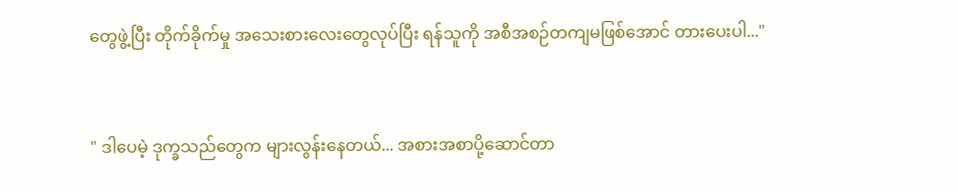တွေဖွဲ့ပြီး တိုက်ခိုက်မှု အသေးစားလေးတွေလုပ်ပြီး ရန်သူကို အစီအစဉ်တကျမဖြစ်အောင် တားပေးပါ..."


" ဒါပေမဲ့ ဒုက္ခသည်တွေက များလွန်းနေတယ်... အစားအစာပို့ဆောင်တာ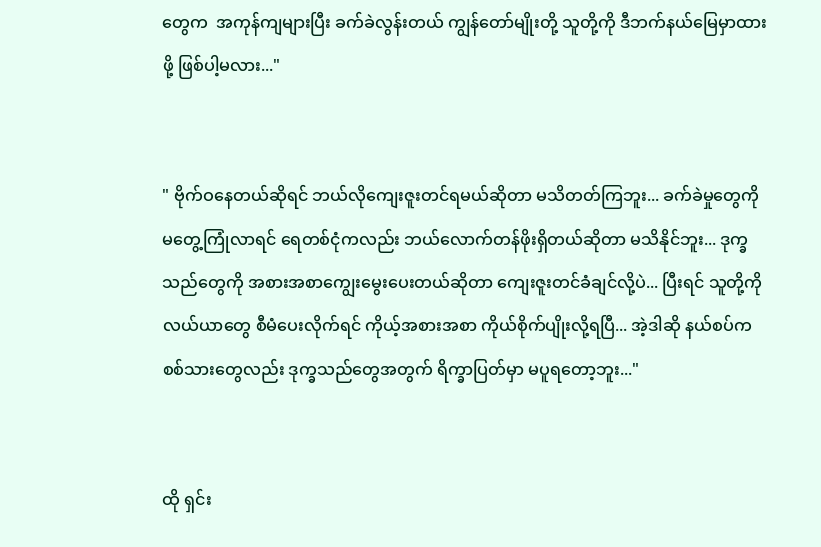တွေက  အကုန်ကျများပြီး ခက်ခဲလွန်းတယ် ကျွန်တော်မျိုးတို့ သူတို့ကို ဒီဘက်နယ်မြေမှာထားဖို့ ဖြစ်ပါ့မလား..."


" ဗိုက်ဝနေတယ်ဆိုရင် ‌ဘယ်လိုကျေးဇူးတင်ရမယ်ဆိုတာ မသိတတ်ကြဘူး... ခက်ခဲမှုတွေကို မတွေ့ကြုံလာရင် ရေတစ်ငုံကလည်း ဘယ်လောက်တန်ဖိုးရှိတယ်ဆိုတာ မသိနိုင်ဘူး... ဒုက္ခသည်တွေကို အစားအစာကျွေးမွေးပေးတယ်ဆိုတာ ကျေးဇူးတင်ခံချင်လို့ပဲ... ပြီးရင် သူတို့ကို လယ်ယာတွေ စီမံပေးလိုက်ရင် ကိုယ့်အစားအစာ ကိုယ်စိုက်ပျိုးလို့ရပြီ... အဲ့ဒါဆို နယ်စပ်ကစစ်သားတွေလည်း ဒုက္ခသည်တွေအတွက် ရိက္ခာပြတ်မှာ မပူရတော့ဘူး..."


ထို ရှင်း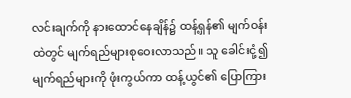လင်းချက်ကို နားထောင်နေချိန်၌ ထန့်ရှန်၏ မျက်ဝန်းထဲတွင် မျက်ရည်များစုဝေးလာသည်။ သူ ခေါင်းငုံ့၍ မျက်ရည်များကို ဖုံးကွယ်ကာ ထန့်ယွင်၏ ပြောကြား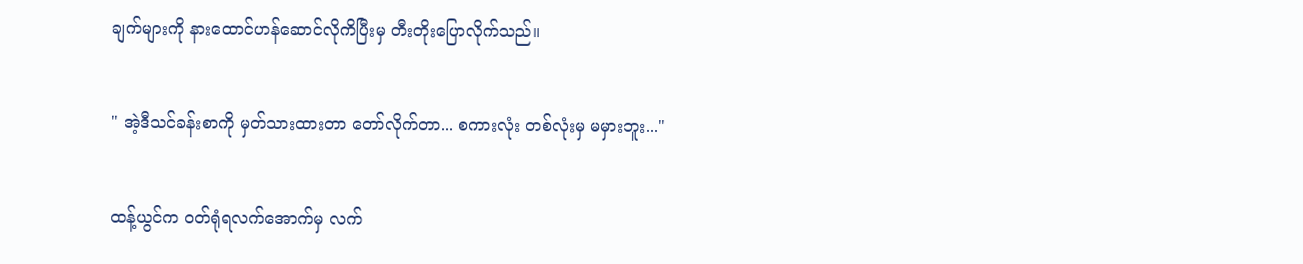ချက်များကို နားထောင်ဟန်ဆောင်လိုကိပြီးမှ တီးတိုးပြောလိုက်သည်။


" အဲ့ဒီသင်ခန်းစာကို မှတ်သားထားတာ တော်လိုက်တာ... စကားလုံး တစ်လုံးမှ မမှားဘူး..."


ထန့်ယွင်က ဝတ်ရုံရလက်အောက်မှ လက်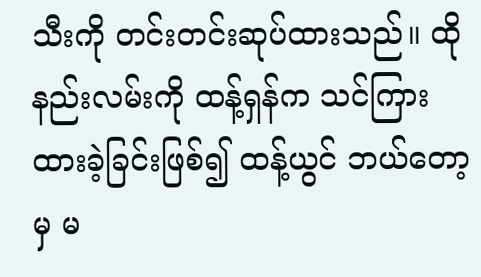သီးကို တင်းတင်းဆုပ်ထားသည်။ ထိုနည်းလမ်းကို ထန့်ရှန်က သင်ကြားထားခဲ့ခြင်းဖြစ်၍ ထန့်ယွင် ဘယ်တော့မှ မ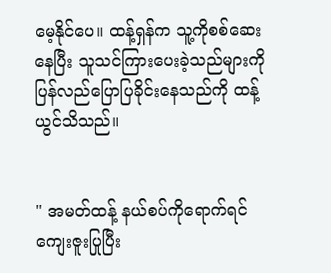မေ့နိုင်ပေ။ ထန့်ရှန်က သူ့ကိုစစ်ဆေးနေပြီး သူသင်ကြားပေးခဲ့သည်များကို ပြန်လည်ပြောပြခိုင်းနေသည်ကို ထန့်ယွင်သိသည်။


" အမတ်ထန့် နယ်စပ်ကိုရောက်ရင် ကျေးဇူးပြုပြီး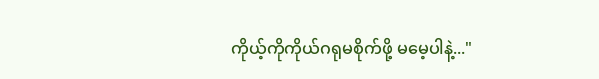ကိုယ့်ကိုကိုယ်ဂရုမစိုက်ဖို့ မမေ့ပါနဲ့..."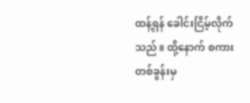ထန့်ရှန် ခေါင်းငြိမ့်လိုက်သည်။ ထို့နောက် စကားတစ်ခွန်းမှ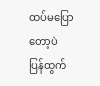ထပ်မပြောတော့ပဲ ပြန်ထွက်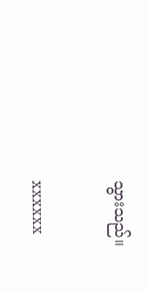သွားသည်။


xxxxxx